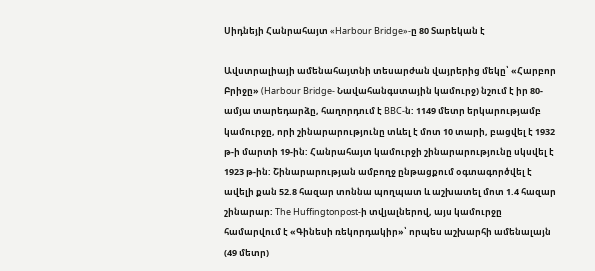Սիդնեյի Հանրահայտ «Harbour Bridge»-ը 80 Տարեկան է

Ավստրալիայի ամենահայտնի տեսարժան վայրերից մեկը՝ «Հարբոր Բրիջը» (Harbour Bridge- Նավահանգստային կամուրջ) նշում է իր 80-ամյա տարեդարձը, հաղորդում է BBC-ն: 1149 մետր երկարությամբ կամուրջը, որի շինարարությունը տևել է մոտ 10 տարի, բացվել է 1932 թ-ի մարտի 19-ին: Հանրահայտ կամուրջի շինարարությունը սկսվել է 1923 թ-ին: Շինարարության ամբողջ ընթացքում օգտագործվել է ավելի քան 52.8 հազար տոննա պողպատ և աշխատել մոտ 1.4 հազար շինարար: The Huffingtonpost-ի տվյալներով, այս կամուրջը համարվում է «Գինեսի ռեկորդակիր»՝ որպես աշխարհի ամենալայն (49 մետր)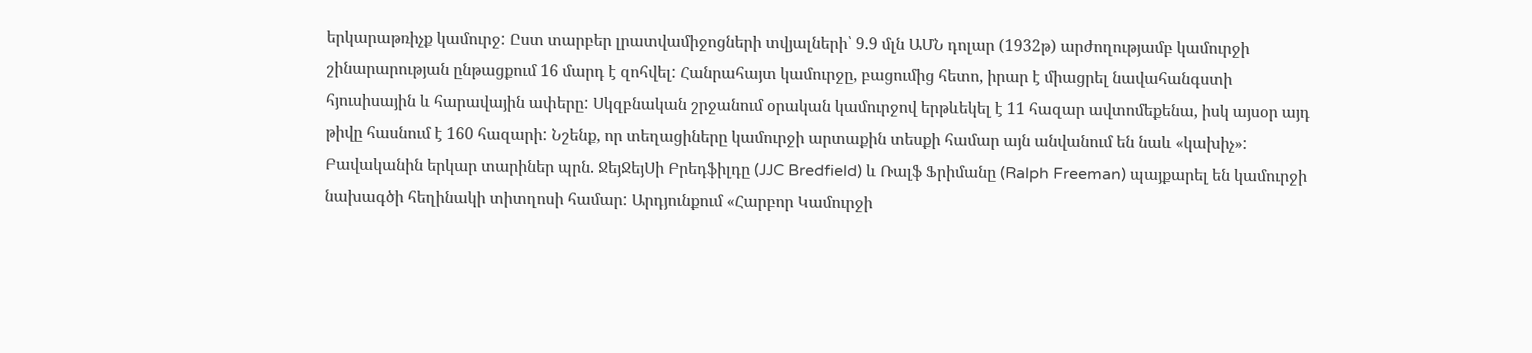երկարաթռիչք կամուրջ: Ըստ տարբեր լրատվամիջոցների տվյալների՝ 9.9 մլն ԱՄՆ դոլար (1932թ) արժողությամբ կամուրջի շինարարության ընթացքում 16 մարդ է զոհվել: Հանրահայտ կամուրջը, բացումից հետո, իրար է միացրել նավահանգստի հյուսիսային և հարավային ափերը: Սկզբնական շրջանում օրական կամուրջով երթևեկել է 11 հազար ավտոմեքենա, իսկ այսօր այդ թիվը հասնում է 160 հազարի: Նշենք, որ տեղացիները կամուրջի արտաքին տեսքի համար այն անվանում են նաև «կախիչ»: Բավականին երկար տարիներ պրն. ՋեյՋեյՍի Բրեդֆիլդը (JJC Bredfield) և Ռալֆ Ֆրիմանը (Ralph Freeman) պայքարել են կամուրջի նախագծի հեղինակի տիտղոսի համար: Արդյունքում «Հարբոր Կամուրջի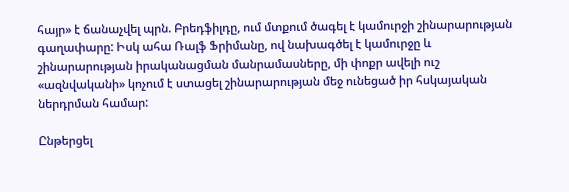հայր» է ճանաչվել պրն. Բրեդֆիլդը, ում մտքում ծագել է կամուրջի շինարարության գաղափարը: Իսկ ահա Ռալֆ Ֆրիմանը, ով նախագծել է կամուրջը և շինարարության իրականացման մանրամասները, մի փոքր ավելի ուշ «ազնվականի» կոչում է ստացել շինարարության մեջ ունեցած իր հսկայական ներդրման համար:

Ընթերցել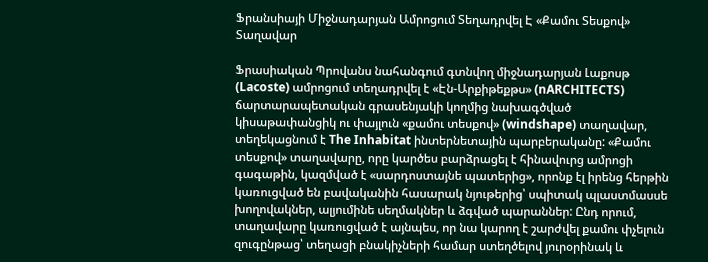Ֆրանսիայի Միջնադարյան Ամրոցում Տեղադրվել Է «Քամու Տեսքով» Տաղավար

Ֆրասիական Պրովանս նահանգում գտնվող միջնադարյան Լաքոսթ (Lacoste) ամրոցում տեղադրվել է «Էն-Արքիթեքթս» (nARCHITECTS) ճարտարապետական գրասենյակի կողմից նախագծված կիսաթափանցիկ ու փայլուն «քամու տեսքով» (windshape) տաղավար, տեղեկացնում է The Inhabitat ինտերնետային պարբերականը: «Քամու տեսքով» տաղավարը, որը կարծես բարձրացել է հինավուրց ամրոցի գագաթին, կազմված է «սարդոստայնե պատերից», որոնք էլ իրենց հերթին կառուցված են բավականին հասարակ նյութերից՝ սպիտակ պլաստմասսե խողովակներ, ալյումինե սեղմակներ և ձգված պարաններ: Ընդ որում, տաղավարը կառուցված է այնպես, որ նա կարող է շարժվել քամու փչելուն զուգընթաց՝ տեղացի բնակիչների համար ստեղծելով յուրօրինակ և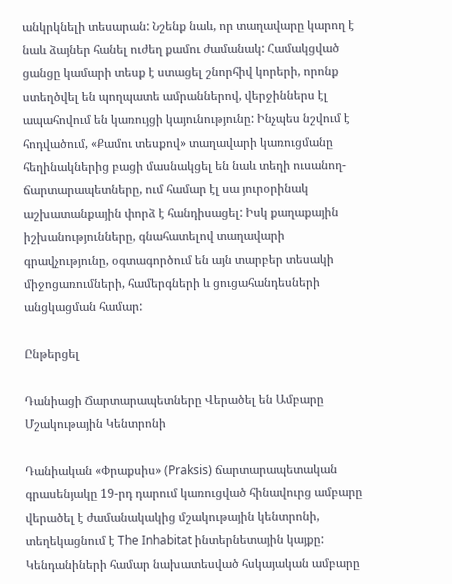անկրկնելի տեսարան: Նշենք նաև, որ տաղավարը կարող է նաև ձայներ հանել ուժեղ քամու ժամանակ: Համակցված ցանցը կամարի տեսք է ստացել շնորհիվ կորերի, որոնք ստեղծվել են պողպատե ամրաններով, վերջիններս էլ ապահովում են կառույցի կայունությունը: Ինչպես նշվում է հոդվածում, «Քամու տեսքով» տաղավարի կառուցմանը հեղինակներից բացի մասնակցել են նաև տեղի ուսանող-ճարտարապետները, ում համար էլ սա յուրօրինակ աշխատանքային փորձ է հանդիսացել: Իսկ քաղաքային իշխանությունները, գնահատելով տաղավարի գրավչությունը, օգտագործում են այն տարբեր տեսակի միջոցառումների, համերգների և ցուցահանդեսների անցկացման համար:

Ընթերցել

Դանիացի Ճարտարապետները Վերածել են Ամբարը Մշակութային Կենտրոնի

Դանիական «Փրաքսիս» (Praksis) ճարտարապետական գրասենյակը 19-րդ դարում կառուցված հինավուրց ամբարը վերածել է ժամանակակից մշակութային կենտրոնի, տեղեկացնում է The Inhabitat ինտերնետային կայքը: Կենդանիների համար նախատեսված հսկայական ամբարը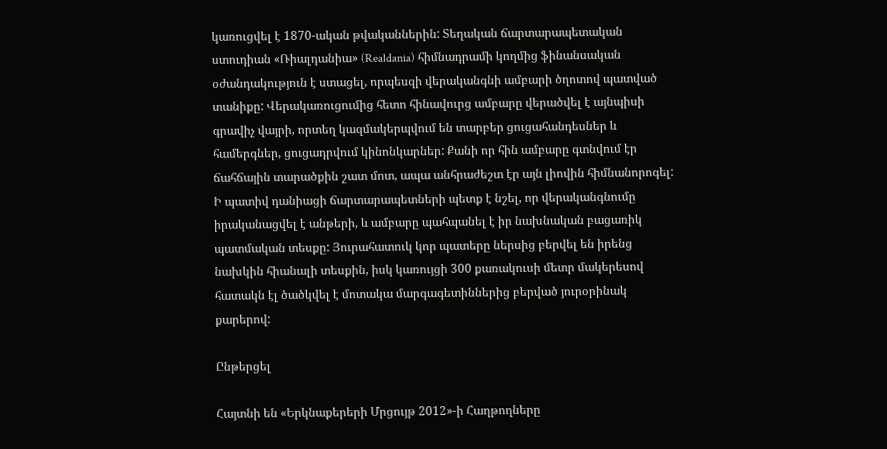կառուցվել է 1870-ական թվականներին: Տեղական ճարտարապետական ստուդիան «Ռիալդանիա» (Realdania) հիմնադրամի կողմից ֆինանսական օժանդակություն է ստացել, որպեսզի վերականգնի ամբարի ծղոտով պատված տանիքը: Վերակառուցումից հետո հինավուրց ամբարը վերածվել է այնպիսի գրավիչ վայրի, որտեղ կազմակերպվում են տարբեր ցուցահանդեսներ և համերգներ, ցուցադրվում կինոնկարներ: Քանի որ հին ամբարը գտնվում էր ճահճային տարածքին շատ մոտ, ապա անհրաժեշտ էր այն լիովին հիմնանորոգել: Ի պատիվ դանիացի ճարտարապետների պետք է նշել, որ վերականգնումը իրականացվել է անթերի, և ամբարը պահպանել է իր նախնական բացառիկ պատմական տեսքը: Յուրահատուկ կոր պատերը ներսից բերվել են իրենց նախկին հիանալի տեսքին, իսկ կառույցի 300 քառակուսի մետր մակերեսով հատակն էլ ծածկվել է մոտակա մարգագետիններից բերված յուրօրինակ քարերով:

Ընթերցել

Հայտնի են «Երկնաքերերի Մրցույթ 2012»-ի Հաղթողները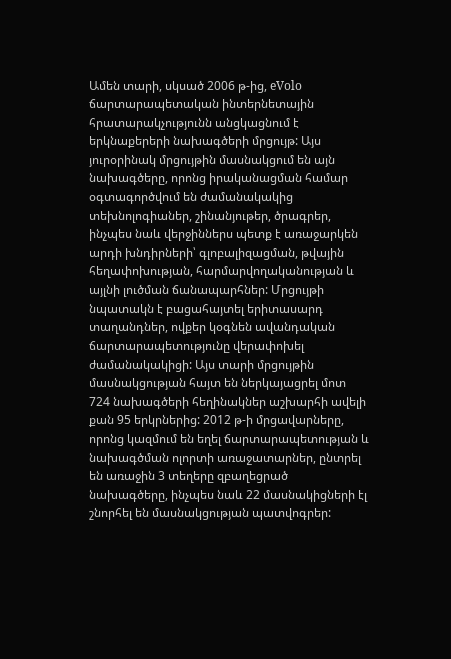Ամեն տարի, սկսած 2006 թ-ից, eVolo ճարտարապետական ինտերնետային հրատարակչությունն անցկացնում է երկնաքերերի նախագծերի մրցույթ: Այս յուրօրինակ մրցույթին մասնակցում են այն նախագծերը, որոնց իրականացման համար օգտագործվում են ժամանակակից տեխնոլոգիաներ, շինանյութեր, ծրագրեր, ինչպես նաև վերջիններս պետք է առաջարկեն արդի խնդիրների՝ գլոբալիզացման, թվային հեղափոխության, հարմարվողականության և այլնի լուծման ճանապարհներ: Մրցույթի նպատակն է բացահայտել երիտասարդ տաղանդներ, ովքեր կօգնեն ավանդական ճարտարապետությունը վերափոխել ժամանակակիցի: Այս տարի մրցույթին մասնակցության հայտ են ներկայացրել մոտ 724 նախագծերի հեղինակներ աշխարհի ավելի քան 95 երկրներից: 2012 թ-ի մրցավարները, որոնց կազմում են եղել ճարտարապետության և նախագծման ոլորտի առաջատարներ, ընտրել են առաջին 3 տեղերը զբաղեցրած նախագծերը, ինչպես նաև 22 մասնակիցների էլ շնորհել են մասնակցության պատվոգրեր: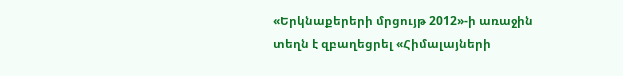«Երկնաքերերի մրցույթ 2012»-ի առաջին տեղն է զբաղեցրել «Հիմալայների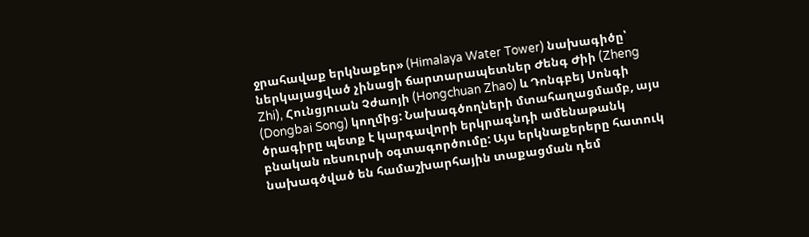ջրահավաք երկնաքեր» (Himalaya Water Tower) նախագիծը՝ ներկայացված չինացի ճարտարապետներ Ժենգ Ժիի (Zheng Zhi), Հունցյուան Չժաոյի (Hongchuan Zhao) և Դոնգբեյ Սոնգի (Dongbai Song) կողմից: Նախագծողների մտահաղացմամբ, այս ծրագիրը պետք է կարգավորի երկրագնդի ամենաթանկ բնական ռեսուրսի օգտագործումը: Այս երկնաքերերը հատուկ նախագծված են համաշխարհային տաքացման դեմ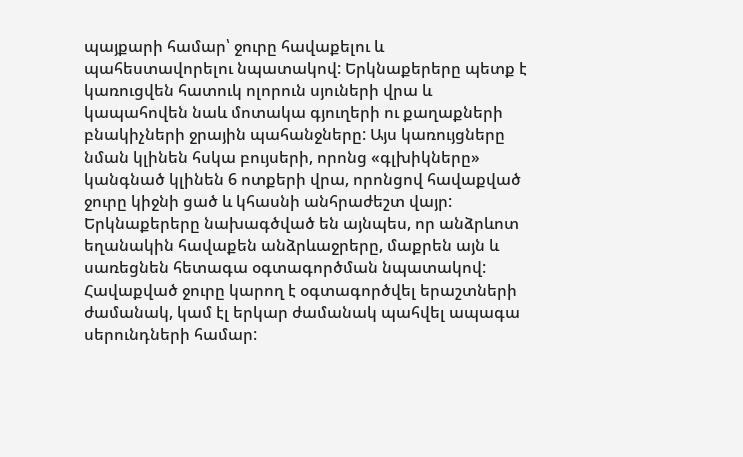պայքարի համար՝ ջուրը հավաքելու և պահեստավորելու նպատակով: Երկնաքերերը պետք է կառուցվեն հատուկ ոլորուն սյուների վրա և կապահովեն նաև մոտակա գյուղերի ու քաղաքների բնակիչների ջրային պահանջները: Այս կառույցները նման կլինեն հսկա բույսերի, որոնց «գլխիկները» կանգնած կլինեն 6 ոտքերի վրա, որոնցով հավաքված ջուրը կիջնի ցած և կհասնի անհրաժեշտ վայր: Երկնաքերերը նախագծված են այնպես, որ անձրևոտ եղանակին հավաքեն անձրևաջրերը, մաքրեն այն և սառեցնեն հետագա օգտագործման նպատակով: Հավաքված ջուրը կարող է օգտագործվել երաշտների ժամանակ, կամ էլ երկար ժամանակ պահվել ապագա սերունդների համար: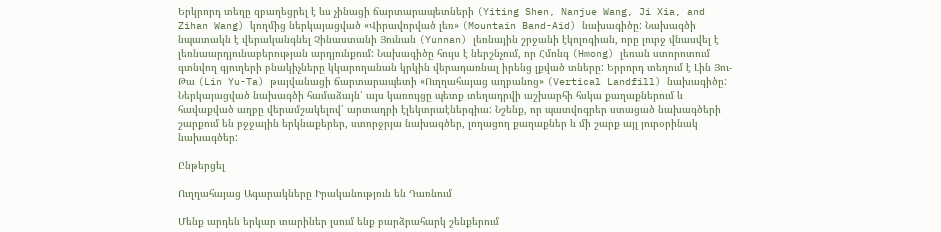Երկրորդ տեղը զբաղեցրել է ևս չինացի ճարտարապետների (Yiting Shen, Nanjue Wang, Ji Xia, and Zihan Wang) կողմից ներկայացված «Վիրավորված լեռ» (Mountain Band-Aid) նախագիծը: Նախագծի նպատակն է վերականգնել Չինաստանի Յունան (Yunnan) լեռնային շրջանի էկոլոգիան, որը լուրջ վնասվել է լեռնաարդյունաբերության արդյունքում: Նախագիծը հույս է ներշնչում, որ Հմոնգ (Hmong) լեռան ստորոտում գտնվող գյուղերի բնակիչները կկարողանան կրկին վերադառնալ իրենց լքված տները: Երրորդ տեղում է Լին Յու-Թա (Lin Yu-Ta) թայվանացի ճարտարապետի «Ուղղահայաց աղբանոց» (Vertical Landfill) նախագիծը: Ներկայացված նախագծի համաձայն՝ այս կառույցը պետք տեղադրվի աշխարհի հսկա քաղաքներում և հավաքված աղբը վերամշակելով՝ արտադրի էլեկտրաէներգիա: Նշենք, որ պատվոգրեր ստացած նախագծերի շարքում են բջջային երկնաքերեր, ստորջրյա նախագծեր, լողացող քաղաքներ և մի շարք այլ յուրօրինակ նախագծեր:

Ընթերցել

Ուղղահայաց Ագարակները Իրականություն են Դառնում

Մենք արդեն երկար տարիներ լսում ենք բարձրահարկ շենքերում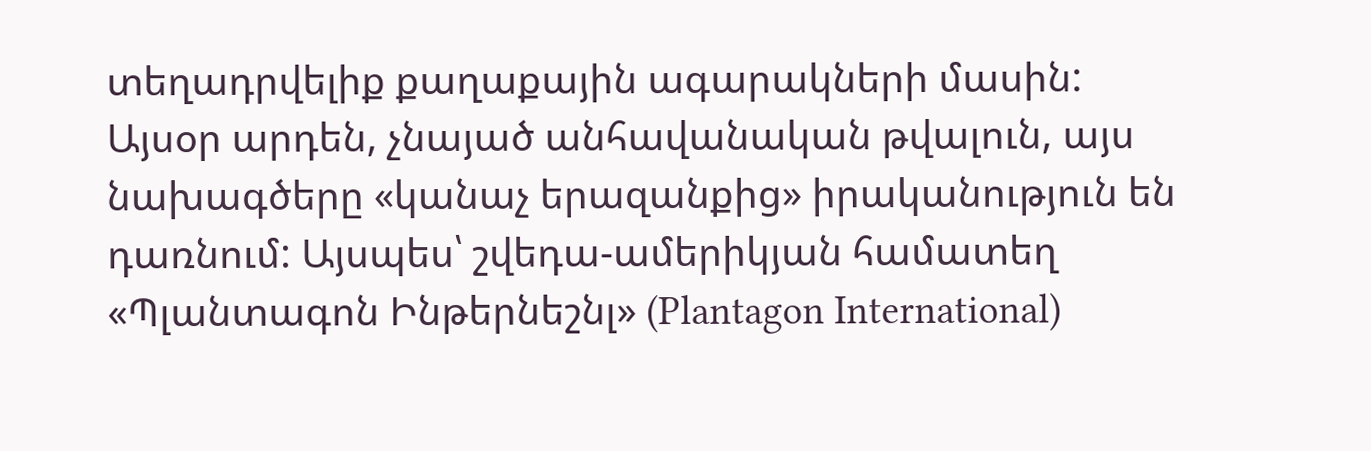տեղադրվելիք քաղաքային ագարակների մասին: Այսօր արդեն, չնայած անհավանական թվալուն, այս նախագծերը «կանաչ երազանքից» իրականություն են դառնում: Այսպես՝ շվեդա-ամերիկյան համատեղ «Պլանտագոն Ինթերնեշնլ» (Plantagon International)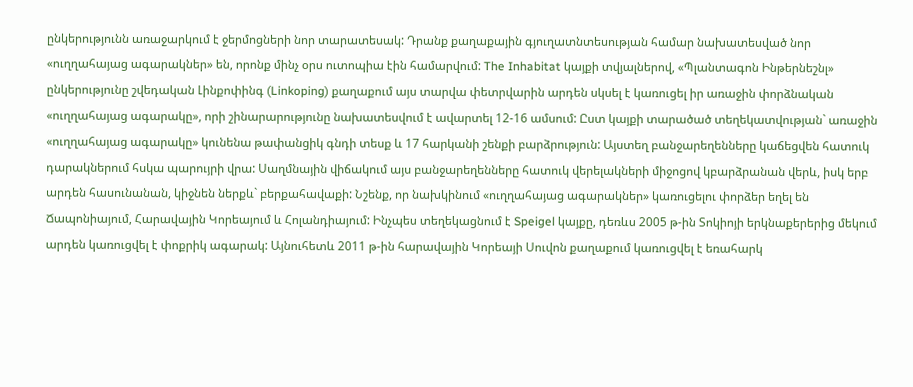ընկերությունն առաջարկում է ջերմոցների նոր տարատեսակ: Դրանք քաղաքային գյուղատնտեսության համար նախատեսված նոր «ուղղահայաց ագարակներ» են, որոնք մինչ օրս ուտոպիա էին համարվում: The Inhabitat կայքի տվյալներով, «Պլանտագոն Ինթերնեշնլ» ընկերությունը շվեդական Լինքոփինգ (Linkoping) քաղաքում այս տարվա փետրվարին արդեն սկսել է կառուցել իր առաջին փորձնական «ուղղահայաց ագարակը», որի շինարարությունը նախատեսվում է ավարտել 12-16 ամսում: Ըստ կայքի տարածած տեղեկատվության` առաջին «ուղղահայաց ագարակը» կունենա թափանցիկ գնդի տեսք և 17 հարկանի շենքի բարձրություն: Այստեղ բանջարեղենները կաճեցվեն հատուկ դարակներում հսկա պարույրի վրա: Սաղմնային վիճակում այս բանջարեղենները հատուկ վերելակների միջոցով կբարձրանան վերև, իսկ երբ արդեն հասունանան, կիջնեն ներքև` բերքահավաքի: Նշենք, որ նախկինում «ուղղահայաց ագարակներ» կառուցելու փորձեր եղել են Ճապոնիայում, Հարավային Կորեայում և Հոլանդիայում: Ինչպես տեղեկացնում է Speigel կայքը, դեռևս 2005 թ-ին Տոկիոյի երկնաքերերից մեկում արդեն կառուցվել է փոքրիկ ագարակ: Այնուհետև 2011 թ-ին հարավային Կորեայի Սուվոն քաղաքում կառուցվել է եռահարկ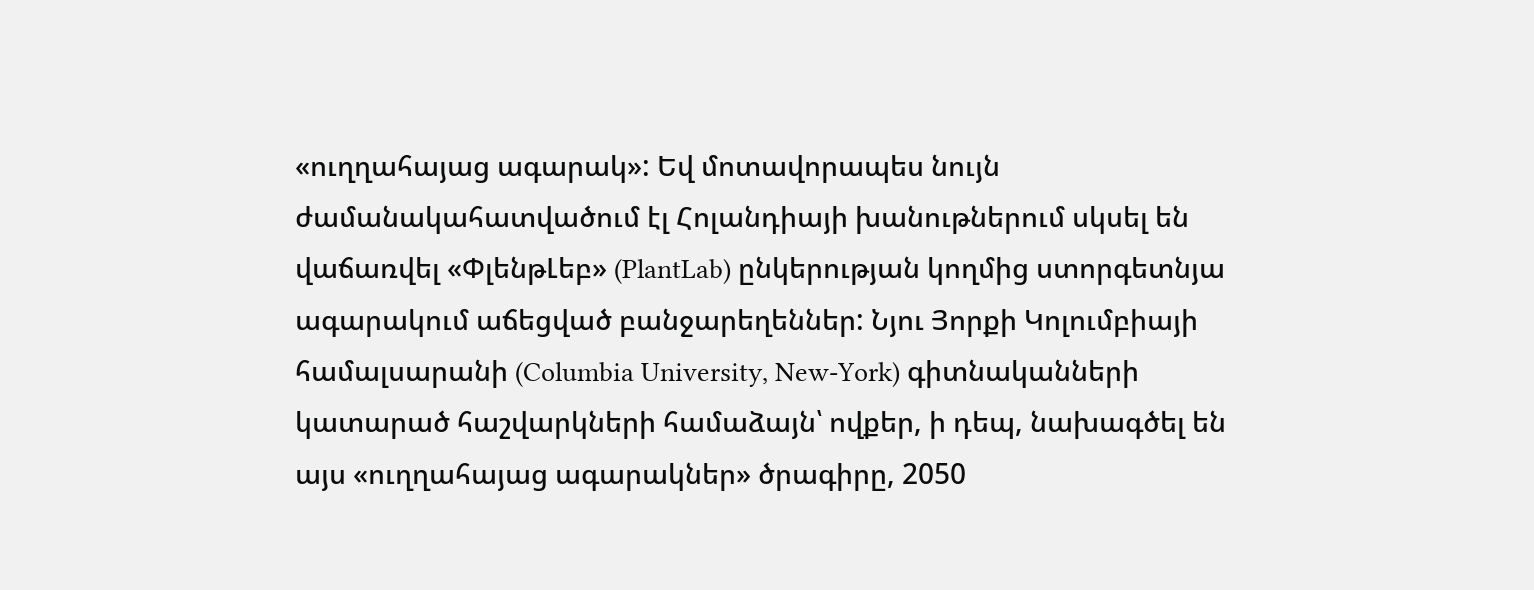«ուղղահայաց ագարակ»: Եվ մոտավորապես նույն ժամանակահատվածում էլ Հոլանդիայի խանութներում սկսել են վաճառվել «ՓլենթԼեբ» (PlantLab) ընկերության կողմից ստորգետնյա ագարակում աճեցված բանջարեղեններ: Նյու Յորքի Կոլումբիայի համալսարանի (Columbia University, New-York) գիտնականների կատարած հաշվարկների համաձայն՝ ովքեր, ի դեպ, նախագծել են այս «ուղղահայաց ագարակներ» ծրագիրը, 2050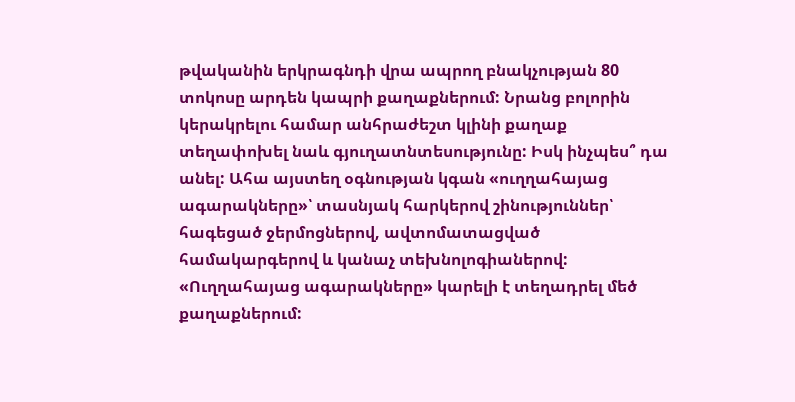թվականին երկրագնդի վրա ապրող բնակչության 80 տոկոսը արդեն կապրի քաղաքներում: Նրանց բոլորին կերակրելու համար անհրաժեշտ կլինի քաղաք տեղափոխել նաև գյուղատնտեսությունը: Իսկ ինչպես՞ դա անել: Ահա այստեղ օգնության կգան «ուղղահայաց ագարակները»՝ տասնյակ հարկերով շինություններ՝ հագեցած ջերմոցներով, ավտոմատացված համակարգերով և կանաչ տեխնոլոգիաներով: «Ուղղահայաց ագարակները» կարելի է տեղադրել մեծ քաղաքներում: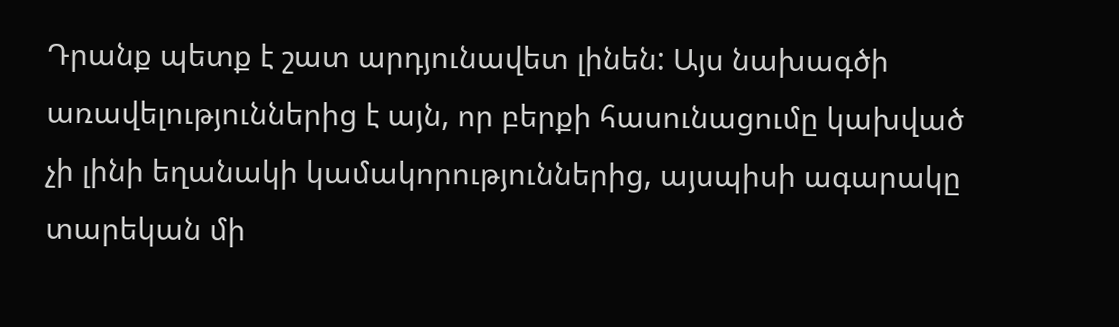Դրանք պետք է շատ արդյունավետ լինեն: Այս նախագծի առավելություններից է այն, որ բերքի հասունացումը կախված չի լինի եղանակի կամակորություններից, այսպիսի ագարակը տարեկան մի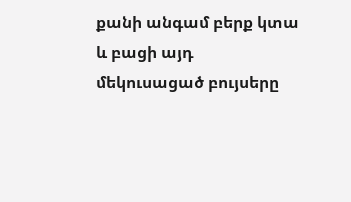քանի անգամ բերք կտա և բացի այդ մեկուսացած բույսերը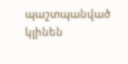պաշտպանված կլինեն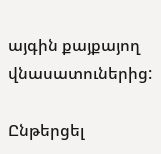այգին քայքայող վնասատուներից:

Ընթերցել